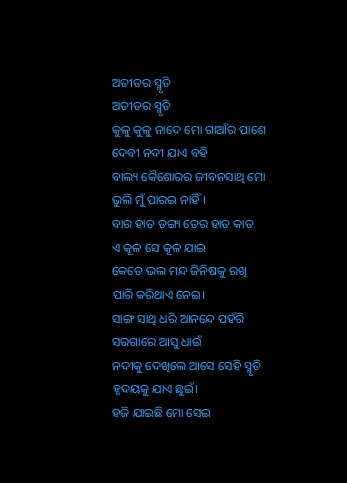ଅତୀତର ସ୍ମୃତି
ଅତୀତର ସ୍ମୃତି
କୁଳୁ କୁଳୁ ନାଦେ ମୋ ଗାଆଁର ପାଶେ
ଦେବୀ ନଦୀ ଯାଏ ବହି
ବାଲ୍ୟ କୈଶୋରର ଜୀବନସାଥି ମୋ
ଭୁଲି ମୁଁ ପାରଇ ନାହିଁ।
ବାର ହାତ ଡଙ୍ଗା ତେର ହାତ କାତ
ଏ କୂଳ ସେ କୂଳ ଯାଇ
କେତେ ଭଲ ମନ୍ଦ ଜିନିଷକୁ ରଖି
ପାରି କରିଥାଏ ନେଇ।
ସାଙ୍ଗ ସାଥି ଧରି ଆନନ୍ଦେ ପହଁରି
ସରଗାରେ ଆସୁ ଧାଇଁ
ନଦୀକୁ ଦେଖିଲେ ଆସେ ସେହି ସ୍ମୃତି
ହୃଦୟକୁ ଯାଏ ଛୁଇଁ।
ହଜି ଯାଇଛି ମୋ ସେଇ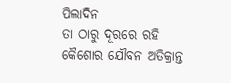ପିଲାଦିନ
ତା ଠାରୁ ଦୂରରେ ରହି
କୈଶୋର ଯୌବନ ଅତିକ୍ରାନ୍ତ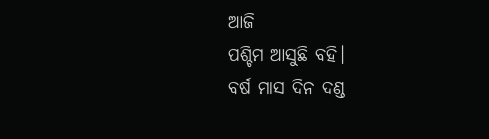ଆଜି
ପଶ୍ଚିମ ଆସୁଛି ବହି।
ବର୍ଷ ମାସ ଦିନ ଦଣ୍ଡ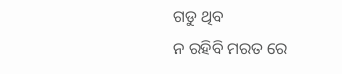ଗଡୁ ଥିବ
ନ ରହିବି ମରତ ରେ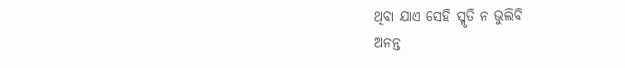ଥିବା ଯାଏ ସେହି ସ୍ମୃତି ନ ଭୁଲିବି
ଅନନ୍ତ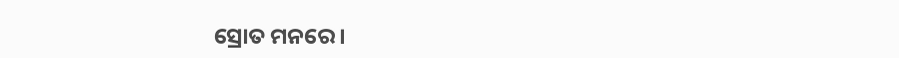ସ୍ରୋତ ମନରେ।